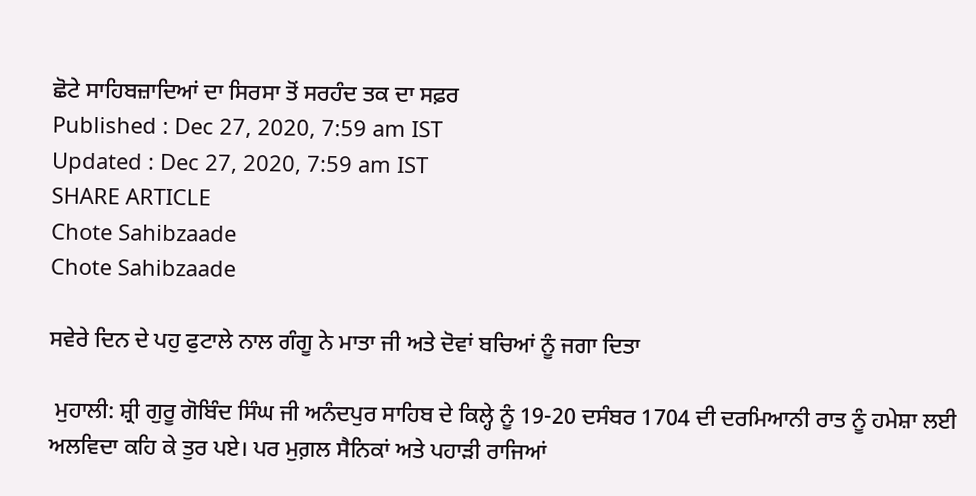ਛੋਟੇ ਸਾਹਿਬਜ਼ਾਦਿਆਂ ਦਾ ਸਿਰਸਾ ਤੋਂ ਸਰਹੰਦ ਤਕ ਦਾ ਸਫ਼ਰ
Published : Dec 27, 2020, 7:59 am IST
Updated : Dec 27, 2020, 7:59 am IST
SHARE ARTICLE
Chote Sahibzaade
Chote Sahibzaade

ਸਵੇਰੇ ਦਿਨ ਦੇ ਪਹੁ ਫੁਟਾਲੇ ਨਾਲ ਗੰਗੂ ਨੇ ਮਾਤਾ ਜੀ ਅਤੇ ਦੋਵਾਂ ਬਚਿਆਂ ਨੂੰ ਜਗਾ ਦਿਤਾ

 ਮੁਹਾਲੀ: ਸ਼੍ਰੀ ਗੁਰੂ ਗੋਬਿੰਦ ਸਿੰਘ ਜੀ ਅਨੰਦਪੁਰ ਸਾਹਿਬ ਦੇ ਕਿਲ੍ਹੇ ਨੂੰ 19-20 ਦਸੰਬਰ 1704 ਦੀ ਦਰਮਿਆਨੀ ਰਾਤ ਨੂੰ ਹਮੇਸ਼ਾ ਲਈ ਅਲਵਿਦਾ ਕਹਿ ਕੇ ਤੁਰ ਪਏ। ਪਰ ਮੁਗ਼ਲ ਸੈਨਿਕਾਂ ਅਤੇ ਪਹਾੜੀ ਰਾਜਿਆਂ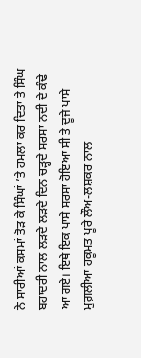ਨੇ ਸਾਰੀਆਂ ਕਸਮਾਂ ਤੋੜ ਕੇ ਸਿੰਘਾਂ ’ਤੇ ਹਮਲਾ ਕਰ ਦਿਤਾ ਤੇ ਸਿੰਘ ਬਹਾਦਰੀ ਨਾਲ ਲੜਦੇ ਲੜਦੇ ਦਿਨ ਚੜ੍ਹਦੇ ਸਰਸਾ ਨਦੀ ਦੇ ਕੰਢੇ ਆ ਗਏ। ਇਥੇ ਇਕ ਪਾਸੇ ਸਰਸਾ ਹੋਇਆ ਸੀ ਤੇ ਦੂਜੇ ਪਾਸੇ ਮੁਗ਼ਲੀਆ ਹਕੂਮਤ ਪੂਰੇ ਲੌਅ-ਲਸ਼ਕਰ ਨਾਲ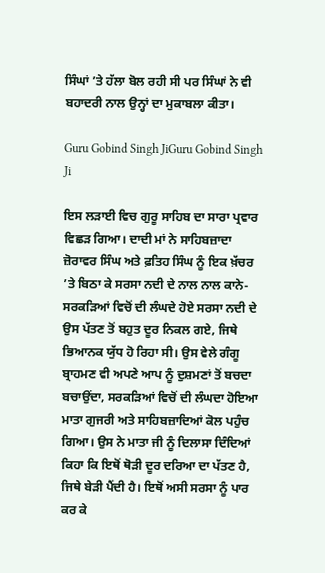ਸਿੰਘਾਂ ’ਤੇ ਹੱਲਾ ਬੋਲ ਰਹੀ ਸੀ ਪਰ ਸਿੰਘਾਂ ਨੇ ਵੀ ਬਹਾਦਰੀ ਨਾਲ ਉਨ੍ਹਾਂ ਦਾ ਮੁਕਾਬਲਾ ਕੀਤਾ।

Guru Gobind Singh JiGuru Gobind Singh Ji

ਇਸ ਲੜਾਈ ਵਿਚ ਗੁਰੂ ਸਾਹਿਬ ਦਾ ਸਾਰਾ ਪ੍ਰਵਾਰ ਵਿਛੜ ਗਿਆ। ਦਾਦੀ ਮਾਂ ਨੇ ਸਾਹਿਬਜ਼ਾਦਾ ਜ਼ੋਰਾਵਰ ਸਿੰਘ ਅਤੇ ਫ਼ਤਿਹ ਸਿੰਘ ਨੂੰ ਇਕ ਖ਼ੱਚਰ ’ਤੇ ਬਿਠਾ ਕੇ ਸਰਸਾ ਨਦੀ ਦੇ ਨਾਲ ਨਾਲ ਕਾਨੇ-ਸਰਕੜਿਆਂ ਵਿਚੋਂ ਦੀ ਲੰਘਦੇ ਹੋਏ ਸਰਸਾ ਨਦੀ ਦੇ ਉਸ ਪੱਤਣ ਤੋਂ ਬਹੁਤ ਦੂਰ ਨਿਕਲ ਗਏ, ਜਿਥੇ ਭਿਆਨਕ ਯੁੱਧ ਹੋ ਰਿਹਾ ਸੀ। ਉਸ ਵੇਲੇ ਗੰਗੂ ਬ੍ਰਾਹਮਣ ਵੀ ਅਪਣੇ ਆਪ ਨੂੰ ਦੁਸ਼ਮਣਾਂ ਤੋਂ ਬਚਦਾ ਬਚਾਉਂਦਾ, ਸਰਕੜਿਆਂ ਵਿਚੋਂ ਦੀ ਲੰਘਦਾ ਹੋਇਆ ਮਾਤਾ ਗੁਜਰੀ ਅਤੇ ਸਾਹਿਬਜ਼ਾਦਿਆਂ ਕੋਲ ਪਹੁੰਚ ਗਿਆ। ਉਸ ਨੇ ਮਾਤਾ ਜੀ ਨੂੰ ਦਿਲਾਸਾ ਦਿੰਦਿਆਂ ਕਿਹਾ ਕਿ ਇਥੋਂ ਥੋੜੀ ਦੂਰ ਦਰਿਆ ਦਾ ਪੱਤਣ ਹੈ, ਜਿਥੇ ਬੇੜੀ ਪੈਂਦੀ ਹੈ। ਇਥੋਂ ਅਸੀ ਸਰਸਾ ਨੂੰ ਪਾਰ ਕਰ ਕੇ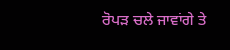ਰੋਪੜ ਚਲੇ ਜਾਵਾਂਗੇ ਤੇ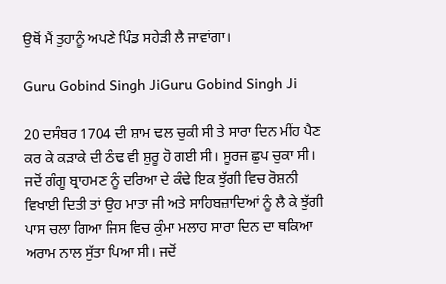ਉਥੋਂ ਮੈਂ ਤੁਹਾਨੂੰ ਅਪਣੇ ਪਿੰਡ ਸਹੇੜੀ ਲੈ ਜਾਵਾਂਗਾ।

Guru Gobind Singh JiGuru Gobind Singh Ji

20 ਦਸੰਬਰ 1704 ਦੀ ਸ਼ਾਮ ਢਲ ਚੁਕੀ ਸੀ ਤੇ ਸਾਰਾ ਦਿਨ ਮੀਂਹ ਪੈਣ ਕਰ ਕੇ ਕੜਾਕੇ ਦੀ ਠੰਢ ਵੀ ਸ਼ੁਰੂ ਹੋ ਗਈ ਸੀ। ਸੂਰਜ ਛੁਪ ਚੁਕਾ ਸੀ। ਜਦੋਂ ਗੰਗੂ ਬ੍ਰਾਹਮਣ ਨੂੰ ਦਰਿਆ ਦੇ ਕੰਢੇ ਇਕ ਝੁੱਗੀ ਵਿਚ ਰੋਸ਼ਨੀ ਵਿਖਾਈ ਦਿਤੀ ਤਾਂ ਉਹ ਮਾਤਾ ਜੀ ਅਤੇ ਸਾਹਿਬਜ਼ਾਦਿਆਂ ਨੂੰ ਲੈ ਕੇ ਝੁੱਗੀ ਪਾਸ ਚਲਾ ਗਿਆ ਜਿਸ ਵਿਚ ਕੁੰਮਾ ਮਲਾਹ ਸਾਰਾ ਦਿਨ ਦਾ ਥਕਿਆ ਅਰਾਮ ਨਾਲ ਸੁੱਤਾ ਪਿਆ ਸੀ। ਜਦੋਂ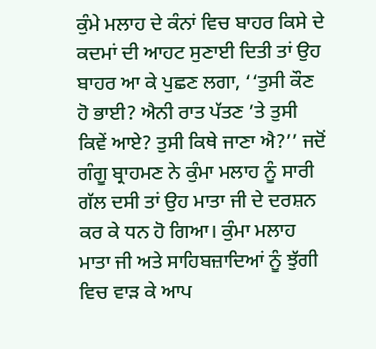ਕੁੰਮੇ ਮਲਾਹ ਦੇ ਕੰਨਾਂ ਵਿਚ ਬਾਹਰ ਕਿਸੇ ਦੇ ਕਦਮਾਂ ਦੀ ਆਹਟ ਸੁਣਾਈ ਦਿਤੀ ਤਾਂ ਉਹ ਬਾਹਰ ਆ ਕੇ ਪੁਛਣ ਲਗਾ, ‘‘ਤੁਸੀ ਕੌਣ ਹੋ ਭਾਈ? ਐਨੀ ਰਾਤ ਪੱਤਣ ’ਤੇ ਤੁਸੀ ਕਿਵੇਂ ਆਏ? ਤੁਸੀ ਕਿਥੇ ਜਾਣਾ ਐ?’’ ਜਦੋਂ ਗੰਗੂ ਬ੍ਰਾਹਮਣ ਨੇ ਕੁੰਮਾ ਮਲਾਹ ਨੂੰ ਸਾਰੀ ਗੱਲ ਦਸੀ ਤਾਂ ਉਹ ਮਾਤਾ ਜੀ ਦੇ ਦਰਸ਼ਨ ਕਰ ਕੇ ਧਨ ਹੋ ਗਿਆ। ਕੁੰਮਾ ਮਲਾਹ ਮਾਤਾ ਜੀ ਅਤੇ ਸਾਹਿਬਜ਼ਾਦਿਆਂ ਨੂੰ ਝੁੱਗੀ ਵਿਚ ਵਾੜ ਕੇ ਆਪ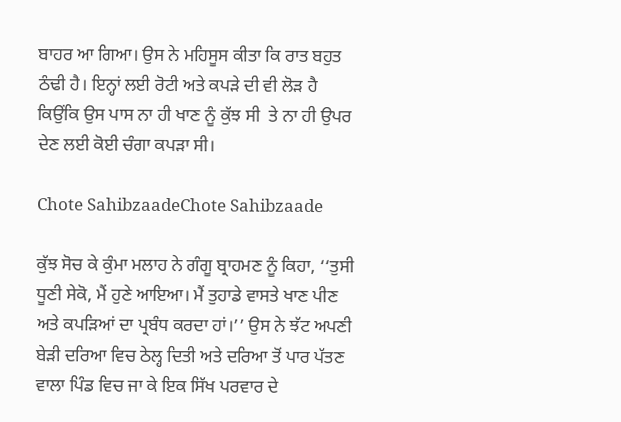ਬਾਹਰ ਆ ਗਿਆ। ਉਸ ਨੇ ਮਹਿਸੂਸ ਕੀਤਾ ਕਿ ਰਾਤ ਬਹੁਤ ਠੰਢੀ ਹੈ। ਇਨ੍ਹਾਂ ਲਈ ਰੋਟੀ ਅਤੇ ਕਪੜੇ ਦੀ ਵੀ ਲੋੜ ਹੈ ਕਿਉਂਕਿ ਉਸ ਪਾਸ ਨਾ ਹੀ ਖਾਣ ਨੂੰ ਕੁੱਝ ਸੀ  ਤੇ ਨਾ ਹੀ ਉਪਰ ਦੇਣ ਲਈ ਕੋਈ ਚੰਗਾ ਕਪੜਾ ਸੀ।

Chote SahibzaadeChote Sahibzaade

ਕੁੱਝ ਸੋਚ ਕੇ ਕੁੰਮਾ ਮਲਾਹ ਨੇ ਗੰਗੂ ਬ੍ਰਾਹਮਣ ਨੂੰ ਕਿਹਾ, ‘‘ਤੁਸੀ ਧੂਣੀ ਸੇਕੋ, ਮੈਂ ਹੁਣੇ ਆਇਆ। ਮੈਂ ਤੁਹਾਡੇ ਵਾਸਤੇ ਖਾਣ ਪੀਣ ਅਤੇ ਕਪੜਿਆਂ ਦਾ ਪ੍ਰਬੰਧ ਕਰਦਾ ਹਾਂ।’’ ਉਸ ਨੇ ਝੱਟ ਅਪਣੀ ਬੇੜੀ ਦਰਿਆ ਵਿਚ ਠੇਲ੍ਹ ਦਿਤੀ ਅਤੇ ਦਰਿਆ ਤੋਂ ਪਾਰ ਪੱਤਣ ਵਾਲਾ ਪਿੰਡ ਵਿਚ ਜਾ ਕੇ ਇਕ ਸਿੱਖ ਪਰਵਾਰ ਦੇ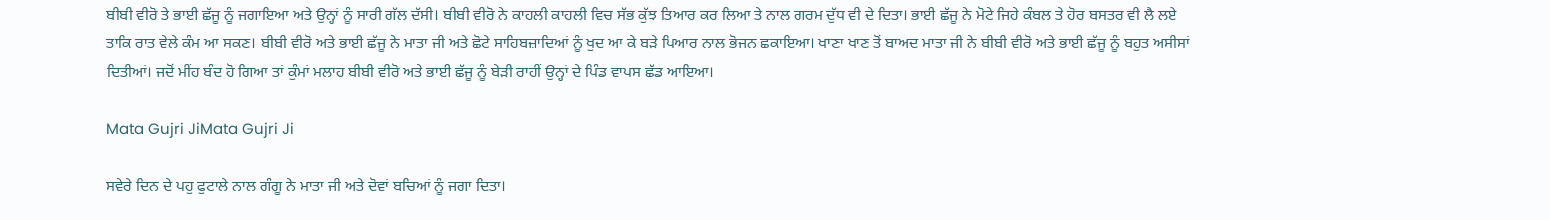ਬੀਬੀ ਵੀਰੋ ਤੇ ਭਾਈ ਛੱਜੂ ਨੂੰ ਜਗਾਇਆ ਅਤੇ ਉਨ੍ਹਾਂ ਨੂੰ ਸਾਰੀ ਗੱਲ ਦੱਸੀ। ਬੀਬੀ ਵੀਰੋ ਨੇ ਕਾਹਲੀ ਕਾਹਲੀ ਵਿਚ ਸੱਭ ਕੁੱਝ ਤਿਆਰ ਕਰ ਲਿਆ ਤੇ ਨਾਲ ਗਰਮ ਦੁੱਧ ਵੀ ਦੇ ਦਿਤਾ। ਭਾਈ ਛੱਜੂ ਨੇ ਮੋਟੇ ਜਿਹੇ ਕੰਬਲ ਤੇ ਹੋਰ ਬਸਤਰ ਵੀ ਲੈ ਲਏ ਤਾਕਿ ਰਾਤ ਵੇਲੇ ਕੰਮ ਆ ਸਕਣ। ਬੀਬੀ ਵੀਰੋ ਅਤੇ ਭਾਈ ਛੱਜੂ ਨੇ ਮਾਤਾ ਜੀ ਅਤੇ ਛੋਟੇ ਸਾਹਿਬਜ਼ਾਦਿਆਂ ਨੂੰ ਖੁਦ ਆ ਕੇ ਬੜੇ ਪਿਆਰ ਨਾਲ ਭੋਜਨ ਛਕਾਇਆ। ਖਾਣਾ ਖਾਣ ਤੋਂ ਬਾਅਦ ਮਾਤਾ ਜੀ ਨੇ ਬੀਬੀ ਵੀਰੋ ਅਤੇ ਭਾਈ ਛੱਜੂ ਨੂੰ ਬਹੁਤ ਅਸੀਸਾਂ ਦਿਤੀਆਂ। ਜਦੋਂ ਮੀਂਹ ਬੰਦ ਹੋ ਗਿਆ ਤਾਂ ਕੁੰਮਾਂ ਮਲਾਹ ਬੀਬੀ ਵੀਰੋ ਅਤੇ ਭਾਈ ਛੱਜੂ ਨੂੰ ਬੇੜੀ ਰਾਹੀਂ ਉਨ੍ਹਾਂ ਦੇ ਪਿੰਡ ਵਾਪਸ ਛੱਡ ਆਇਆ।

Mata Gujri JiMata Gujri Ji

ਸਵੇਰੇ ਦਿਨ ਦੇ ਪਹੁ ਫੁਟਾਲੇ ਨਾਲ ਗੰਗੂ ਨੇ ਮਾਤਾ ਜੀ ਅਤੇ ਦੋਵਾਂ ਬਚਿਆਂ ਨੂੰ ਜਗਾ ਦਿਤਾ।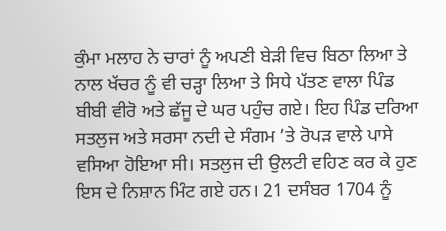ਕੁੰਮਾ ਮਲਾਹ ਨੇ ਚਾਰਾਂ ਨੂੰ ਅਪਣੀ ਬੇੜੀ ਵਿਚ ਬਿਠਾ ਲਿਆ ਤੇ ਨਾਲ ਖੱਚਰ ਨੂੰ ਵੀ ਚੜ੍ਹਾ ਲਿਆ ਤੇ ਸਿਧੇ ਪੱਤਣ ਵਾਲਾ ਪਿੰਡ ਬੀਬੀ ਵੀਰੋ ਅਤੇ ਛੱਜੂ ਦੇ ਘਰ ਪਹੁੰਚ ਗਏ। ਇਹ ਪਿੰਡ ਦਰਿਆ ਸਤਲੁਜ ਅਤੇ ਸਰਸਾ ਨਦੀ ਦੇ ਸੰਗਮ ’ਤੇ ਰੋਪੜ ਵਾਲੇ ਪਾਸੇ ਵਸਿਆ ਹੋਇਆ ਸੀ। ਸਤਲੁਜ ਦੀ ਉਲਟੀ ਵਹਿਣ ਕਰ ਕੇ ਹੁਣ ਇਸ ਦੇ ਨਿਸ਼ਾਨ ਮਿੰਟ ਗਏ ਹਨ। 21 ਦਸੰਬਰ 1704 ਨੂੰ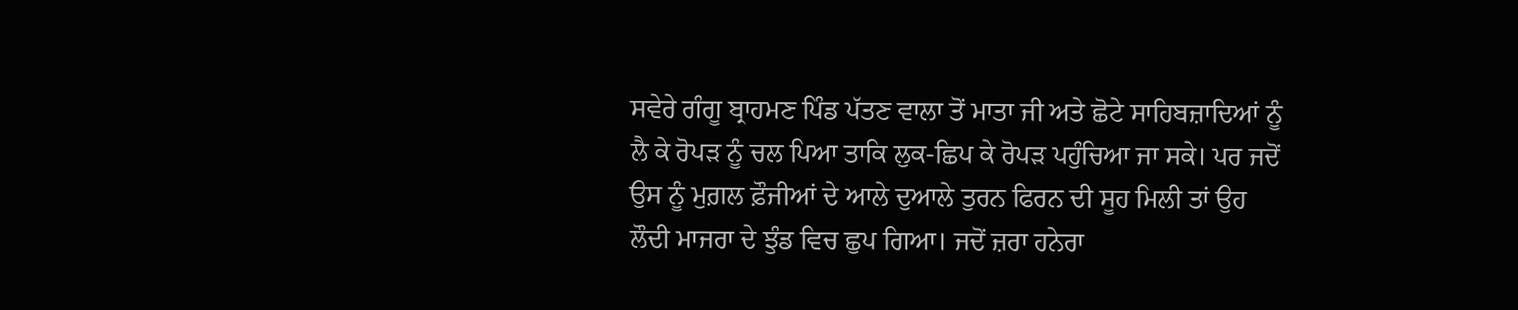ਸਵੇਰੇ ਗੰਗੂ ਬ੍ਰਾਹਮਣ ਪਿੰਡ ਪੱਤਣ ਵਾਲਾ ਤੋਂ ਮਾਤਾ ਜੀ ਅਤੇ ਛੋਟੇ ਸਾਹਿਬਜ਼ਾਦਿਆਂ ਨੂੰ ਲੈ ਕੇ ਰੋਪੜ ਨੂੰ ਚਲ ਪਿਆ ਤਾਕਿ ਲੁਕ-ਛਿਪ ਕੇ ਰੋਪੜ ਪਹੁੰਚਿਆ ਜਾ ਸਕੇ। ਪਰ ਜਦੋਂ ਉਸ ਨੂੰ ਮੁਗ਼ਲ ਫ਼ੌਜੀਆਂ ਦੇ ਆਲੇ ਦੁਆਲੇ ਤੁਰਨ ਫਿਰਨ ਦੀ ਸੂਹ ਮਿਲੀ ਤਾਂ ਉਹ ਲੌਦੀ ਮਾਜਰਾ ਦੇ ਝੁੰਡ ਵਿਚ ਛੁਪ ਗਿਆ। ਜਦੋਂ ਜ਼ਰਾ ਹਨੇਰਾ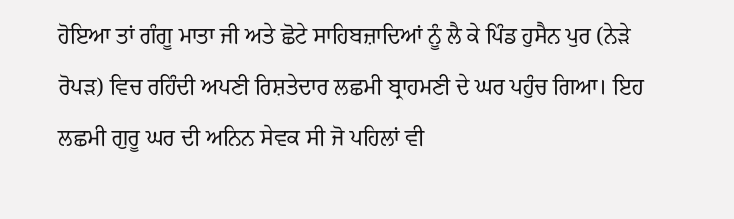ਹੋਇਆ ਤਾਂ ਗੰਗੂ ਮਾਤਾ ਜੀ ਅਤੇ ਛੋਟੇ ਸਾਹਿਬਜ਼ਾਦਿਆਂ ਨੂੰ ਲੈ ਕੇ ਪਿੰਡ ਹੁਸੈਨ ਪੁਰ (ਨੇੜੇ ਰੋਪੜ) ਵਿਚ ਰਹਿੰਦੀ ਅਪਣੀ ਰਿਸ਼ਤੇਦਾਰ ਲਛਮੀ ਬ੍ਰਾਹਮਣੀ ਦੇ ਘਰ ਪਹੁੰਚ ਗਿਆ। ਇਹ ਲਛਮੀ ਗੁਰੂ ਘਰ ਦੀ ਅਨਿਨ ਸੇਵਕ ਸੀ ਜੋ ਪਹਿਲਾਂ ਵੀ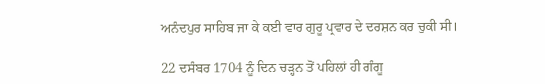ਅਨੰਦਪੁਰ ਸਾਹਿਬ ਜਾ ਕੇ ਕਈ ਵਾਰ ਗੁਰੂ ਪ੍ਰਵਾਰ ਦੇ ਦਰਸ਼ਨ ਕਰ ਚੁਕੀ ਸੀ।

22 ਦਸੰਬਰ 1704 ਨੂੰ ਦਿਨ ਚੜ੍ਹਨ ਤੋਂ ਪਹਿਲਾਂ ਹੀ ਗੰਗੂ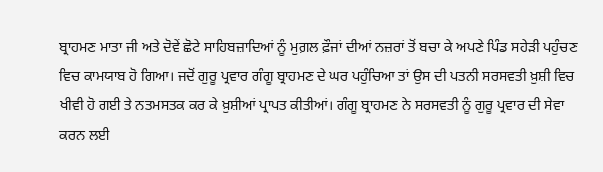ਬ੍ਰਾਹਮਣ ਮਾਤਾ ਜੀ ਅਤੇ ਦੋਵੇਂ ਛੋਟੇ ਸਾਹਿਬਜ਼ਾਦਿਆਂ ਨੂੰ ਮੁਗ਼ਲ ਫ਼ੌਜਾਂ ਦੀਆਂ ਨਜ਼ਰਾਂ ਤੋਂ ਬਚਾ ਕੇ ਅਪਣੇ ਪਿੰਡ ਸਹੇੜੀ ਪਹੁੰਚਣ ਵਿਚ ਕਾਮਯਾਬ ਹੋ ਗਿਆ। ਜਦੋਂ ਗੁਰੂ ਪ੍ਰਵਾਰ ਗੰਗੂ ਬ੍ਰਾਹਮਣ ਦੇ ਘਰ ਪਹੁੰਚਿਆ ਤਾਂ ਉਸ ਦੀ ਪਤਨੀ ਸਰਸਵਤੀ ਖ਼ੁਸ਼ੀ ਵਿਚ ਖੀਵੀ ਹੋ ਗਈ ਤੇ ਨਤਮਸਤਕ ਕਰ ਕੇ ਖ਼ੁਸ਼ੀਆਂ ਪ੍ਰਾਪਤ ਕੀਤੀਆਂ। ਗੰਗੂ ਬ੍ਰਾਹਮਣ ਨੇ ਸਰਸਵਤੀ ਨੂੰ ਗੁਰੂ ਪ੍ਰਵਾਰ ਦੀ ਸੇਵਾ ਕਰਨ ਲਈ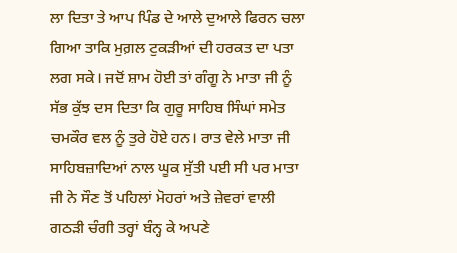ਲਾ ਦਿਤਾ ਤੇ ਆਪ ਪਿੰਡ ਦੇ ਆਲੇ ਦੁਆਲੇ ਫਿਰਨ ਚਲਾ ਗਿਆ ਤਾਕਿ ਮੁਗ਼ਲ ਟੁਕੜੀਆਂ ਦੀ ਹਰਕਤ ਦਾ ਪਤਾ ਲਗ ਸਕੇ। ਜਦੋਂ ਸ਼ਾਮ ਹੋਈ ਤਾਂ ਗੰਗੂ ਨੇ ਮਾਤਾ ਜੀ ਨੂੰ ਸੱਭ ਕੁੱਝ ਦਸ ਦਿਤਾ ਕਿ ਗੁਰੂ ਸਾਹਿਬ ਸਿੰਘਾਂ ਸਮੇਤ ਚਮਕੌਰ ਵਲ ਨੂੰ ਤੁਰੇ ਹੋਏ ਹਨ। ਰਾਤ ਵੇਲੇ ਮਾਤਾ ਜੀ ਸਾਹਿਬਜ਼ਾਦਿਆਂ ਨਾਲ ਘੂਕ ਸੁੱਤੀ ਪਈ ਸੀ ਪਰ ਮਾਤਾ ਜੀ ਨੇ ਸੌਣ ਤੋਂ ਪਹਿਲਾਂ ਮੋਹਰਾਂ ਅਤੇ ਜ਼ੇਵਰਾਂ ਵਾਲੀ ਗਠੜੀ ਚੰਗੀ ਤਰ੍ਹਾਂ ਬੰਨ੍ਹ ਕੇ ਅਪਣੇ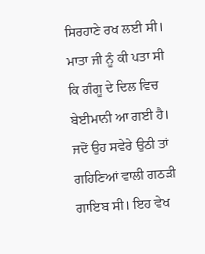ਸਿਰਹਾਣੇ ਰਖ ਲਈ ਸੀ। ਮਾਤਾ ਜੀ ਨੂੰ ਕੀ ਪਤਾ ਸੀ ਕਿ ਗੰਗੂ ਦੇ ਦਿਲ ਵਿਚ ਬੇਈਮਾਨੀ ਆ ਗਈ ਹੈ। ਜਦੋਂ ਉਹ ਸਵੇਰੇ ਉਠੀ ਤਾਂ ਗਹਿਣਿਆਂ ਵਾਲੀ ਗਠੜੀ ਗਾਇਬ ਸੀ। ਇਹ ਵੇਖ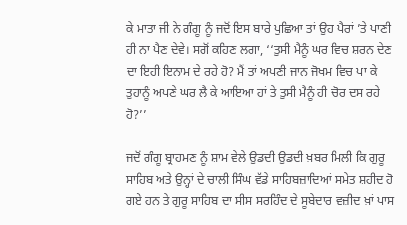ਕੇ ਮਾਤਾ ਜੀ ਨੇ ਗੰਗੂ ਨੂੰ ਜਦੋਂ ਇਸ ਬਾਰੇ ਪੁਛਿਆ ਤਾਂ ਉਹ ਪੈਰਾਂ ’ਤੇ ਪਾਣੀ ਹੀ ਨਾ ਪੈਣ ਦੇਵੇ। ਸਗੋਂ ਕਹਿਣ ਲਗਾ, ‘‘ਤੁਸੀ ਮੈਨੂੰ ਘਰ ਵਿਚ ਸ਼ਰਨ ਦੇਣ ਦਾ ਇਹੀ ਇਨਾਮ ਦੇ ਰਹੇ ਹੋ? ਮੈਂ ਤਾਂ ਅਪਣੀ ਜਾਨ ਜੋਖਮ ਵਿਚ ਪਾ ਕੇ ਤੁਹਾਨੂੰ ਅਪਣੇ ਘਰ ਲੈ ਕੇ ਆਇਆ ਹਾਂ ਤੇ ਤੁਸੀ ਮੈਨੂੰ ਹੀ ਚੋਰ ਦਸ ਰਹੇ ਹੋ?’’

ਜਦੋਂ ਗੰਗੂ ਬ੍ਰਾਹਮਣ ਨੂੰ ਸ਼ਾਮ ਵੇਲੇ ਉਡਦੀ ਉਡਦੀ ਖ਼ਬਰ ਮਿਲੀ ਕਿ ਗੁਰੂ ਸਾਹਿਬ ਅਤੇ ਉਨ੍ਹਾਂ ਦੇ ਚਾਲੀ ਸਿੰਘ ਵੱਡੇ ਸਾਹਿਬਜ਼ਾਦਿਆਂ ਸਮੇਤ ਸ਼ਹੀਦ ਹੋ ਗਏ ਹਨ ਤੇ ਗੁਰੂ ਸਾਹਿਬ ਦਾ ਸੀਸ ਸਰਹਿੰਦ ਦੇ ਸੂਬੇਦਾਰ ਵਜ਼ੀਦ ਖ਼ਾਂ ਪਾਸ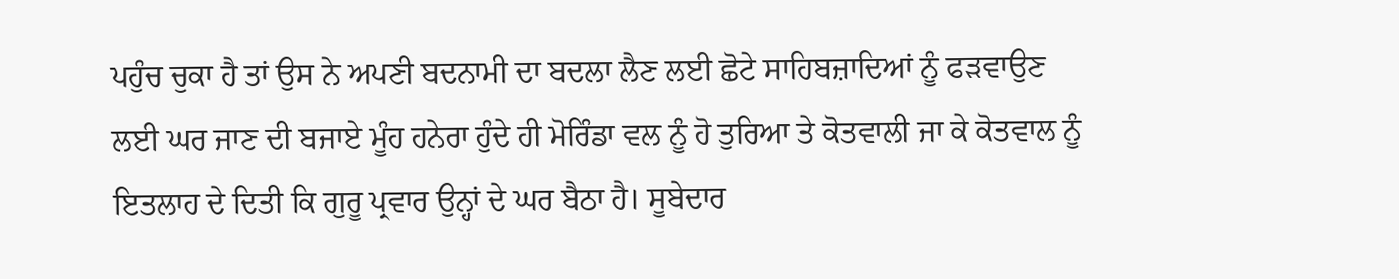ਪਹੁੰਚ ਚੁਕਾ ਹੈ ਤਾਂ ਉਸ ਨੇ ਅਪਣੀ ਬਦਨਾਮੀ ਦਾ ਬਦਲਾ ਲੈਣ ਲਈ ਛੋਟੇ ਸਾਹਿਬਜ਼ਾਦਿਆਂ ਨੂੰ ਫੜਵਾਉਣ ਲਈ ਘਰ ਜਾਣ ਦੀ ਬਜਾਏ ਮੂੰਹ ਹਨੇਰਾ ਹੁੰਦੇ ਹੀ ਮੋਰਿੰਡਾ ਵਲ ਨੂੰ ਹੋ ਤੁਰਿਆ ਤੇ ਕੋਤਵਾਲੀ ਜਾ ਕੇ ਕੋਤਵਾਲ ਨੂੰ ਇਤਲਾਹ ਦੇ ਦਿਤੀ ਕਿ ਗੁਰੂ ਪ੍ਰਵਾਰ ਉਨ੍ਹਾਂ ਦੇ ਘਰ ਬੈਠਾ ਹੈ। ਸੂਬੇਦਾਰ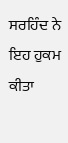ਸਰਹਿੰਦ ਨੇ ਇਹ ਹੁਕਮ ਕੀਤਾ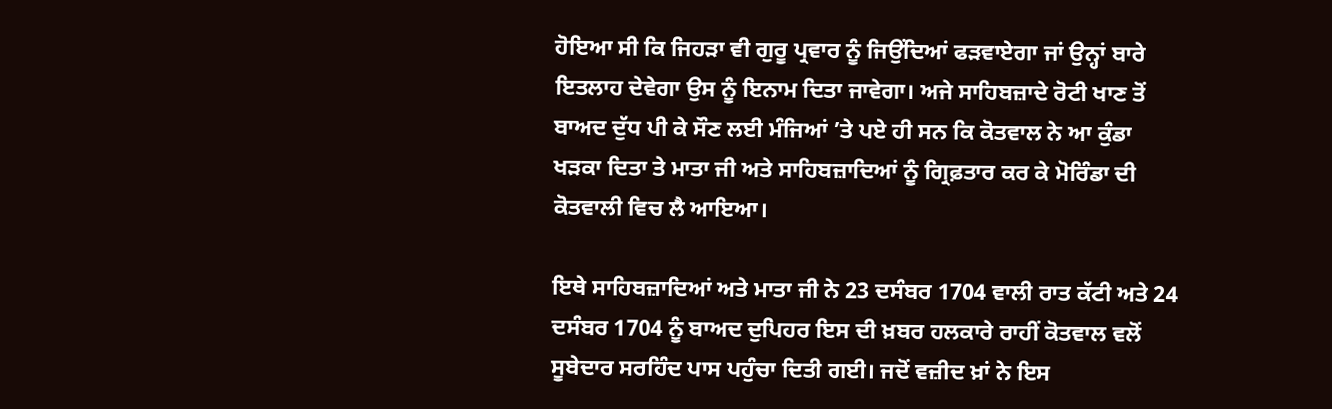ਹੋਇਆ ਸੀ ਕਿ ਜਿਹੜਾ ਵੀ ਗੁਰੂ ਪ੍ਰਵਾਰ ਨੂੰ ਜਿਉਂਦਿਆਂ ਫੜਵਾਏਗਾ ਜਾਂ ਉਨ੍ਹਾਂ ਬਾਰੇ ਇਤਲਾਹ ਦੇਵੇਗਾ ਉਸ ਨੂੰ ਇਨਾਮ ਦਿਤਾ ਜਾਵੇਗਾ। ਅਜੇ ਸਾਹਿਬਜ਼ਾਦੇ ਰੋਟੀ ਖਾਣ ਤੋਂ ਬਾਅਦ ਦੁੱਧ ਪੀ ਕੇ ਸੌਣ ਲਈ ਮੰਜਿਆਂ ’ਤੇ ਪਏ ਹੀ ਸਨ ਕਿ ਕੋਤਵਾਲ ਨੇ ਆ ਕੁੰਡਾ ਖੜਕਾ ਦਿਤਾ ਤੇ ਮਾਤਾ ਜੀ ਅਤੇ ਸਾਹਿਬਜ਼ਾਦਿਆਂ ਨੂੰ ਗ੍ਰਿਫ਼ਤਾਰ ਕਰ ਕੇ ਮੋਰਿੰਡਾ ਦੀ ਕੋਤਵਾਲੀ ਵਿਚ ਲੈ ਆਇਆ।

ਇਥੇ ਸਾਹਿਬਜ਼ਾਦਿਆਂ ਅਤੇ ਮਾਤਾ ਜੀ ਨੇ 23 ਦਸੰਬਰ 1704 ਵਾਲੀ ਰਾਤ ਕੱਟੀ ਅਤੇ 24 ਦਸੰਬਰ 1704 ਨੂੰ ਬਾਅਦ ਦੁਪਿਹਰ ਇਸ ਦੀ ਖ਼ਬਰ ਹਲਕਾਰੇ ਰਾਹੀਂ ਕੋਤਵਾਲ ਵਲੋਂ ਸੂਬੇਦਾਰ ਸਰਹਿੰਦ ਪਾਸ ਪਹੁੰਚਾ ਦਿਤੀ ਗਈ। ਜਦੋਂ ਵਜ਼ੀਦ ਖ਼ਾਂ ਨੇ ਇਸ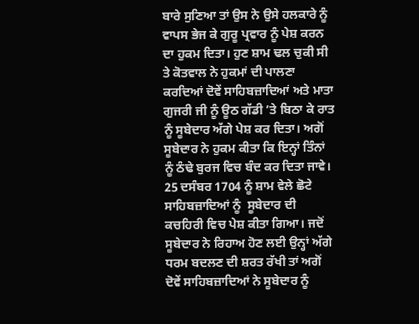ਬਾਰੇ ਸੁਣਿਆ ਤਾਂ ਉਸ ਨੇ ਉਸੇ ਹਲਕਾਰੇ ਨੂੰ ਵਾਪਸ ਭੇਜ ਕੇ ਗੁਰੂ ਪ੍ਰਵਾਰ ਨੂੰ ਪੇਸ਼ ਕਰਨ ਦਾ ਹੁਕਮ ਦਿਤਾ। ਹੁਣ ਸ਼ਾਮ ਢਲ ਚੁਕੀ ਸੀ ਤੇ ਕੋਤਵਾਲ ਨੇ ਹੁਕਮਾਂ ਦੀ ਪਾਲਣਾ ਕਰਦਿਆਂ ਦੋਵੇਂ ਸਾਹਿਬਜ਼ਾਦਿਆਂ ਅਤੇ ਮਾਤਾ ਗੁਜਰੀ ਜੀ ਨੂੰ ਊਠ ਗੱਡੀ ’ਤੇ ਬਿਠਾ ਕੇ ਰਾਤ ਨੂੰ ਸੂਬੇਦਾਰ ਅੱਗੇ ਪੇਸ਼ ਕਰ ਦਿਤਾ। ਅਗੋਂ ਸੂਬੇਦਾਰ ਨੇ ਹੁਕਮ ਕੀਤਾ ਕਿ ਇਨ੍ਹਾਂ ਤਿੰਨਾਂ ਨੂੰ ਠੰਢੇ ਬੁਰਜ ਵਿਚ ਬੰਦ ਕਰ ਦਿਤਾ ਜਾਵੇ।
25 ਦਸੰਬਰ 1704 ਨੂੰ ਸ਼ਾਮ ਵੇਲੇ ਛੋਟੇ ਸਾਹਿਬਜ਼ਾਦਿਆਂ ਨੂੰ  ਸੂਬੇਦਾਰ ਦੀ ਕਚਹਿਰੀ ਵਿਚ ਪੇਸ਼ ਕੀਤਾ ਗਿਆ। ਜਦੋਂ ਸੂਬੇਦਾਰ ਨੇ ਰਿਹਾਅ ਹੋਣ ਲਈ ਉਨ੍ਹਾਂ ਅੱਗੇ ਧਰਮ ਬਦਲਣ ਦੀ ਸ਼ਰਤ ਰੱਖੀ ਤਾਂ ਅਗੋਂ ਦੋਵੇਂ ਸਾਹਿਬਜ਼ਾਦਿਆਂ ਨੇ ਸੂਬੇਦਾਰ ਨੂੰ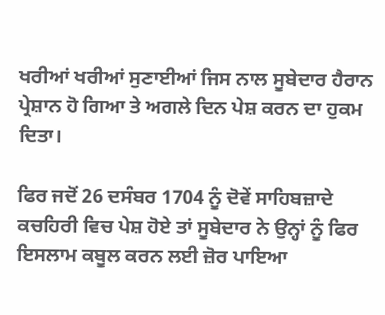ਖਰੀਆਂ ਖਰੀਆਂ ਸੁਣਾਈਆਂ ਜਿਸ ਨਾਲ ਸੂਬੇਦਾਰ ਹੈਰਾਨ ਪ੍ਰੇਸ਼ਾਨ ਹੋ ਗਿਆ ਤੇ ਅਗਲੇ ਦਿਨ ਪੇਸ਼ ਕਰਨ ਦਾ ਹੁਕਮ ਦਿਤਾ।

ਫਿਰ ਜਦੋਂ 26 ਦਸੰਬਰ 1704 ਨੂੰ ਦੋਵੇਂ ਸਾਹਿਬਜ਼ਾਦੇ ਕਚਹਿਰੀ ਵਿਚ ਪੇਸ਼ ਹੋਏ ਤਾਂ ਸੂਬੇਦਾਰ ਨੇ ਉਨ੍ਹਾਂ ਨੂੰ ਫਿਰ ਇਸਲਾਮ ਕਬੂਲ ਕਰਨ ਲਈ ਜ਼ੋਰ ਪਾਇਆ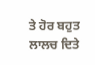ਤੇ ਹੋਰ ਬਹੁਤ ਲਾਲਚ ਦਿਤੇ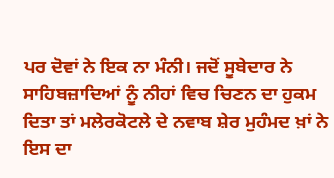ਪਰ ਦੋਵਾਂ ਨੇ ਇਕ ਨਾ ਮੰਨੀ। ਜਦੋਂ ਸੂਬੇਦਾਰ ਨੇ ਸਾਹਿਬਜ਼ਾਦਿਆਂ ਨੂੰ ਨੀਹਾਂ ਵਿਚ ਚਿਣਨ ਦਾ ਹੁਕਮ ਦਿਤਾ ਤਾਂ ਮਲੇਰਕੋਟਲੇ ਦੇ ਨਵਾਬ ਸ਼ੇਰ ਮੁਹੰਮਦ ਖ਼ਾਂ ਨੇ ਇਸ ਦਾ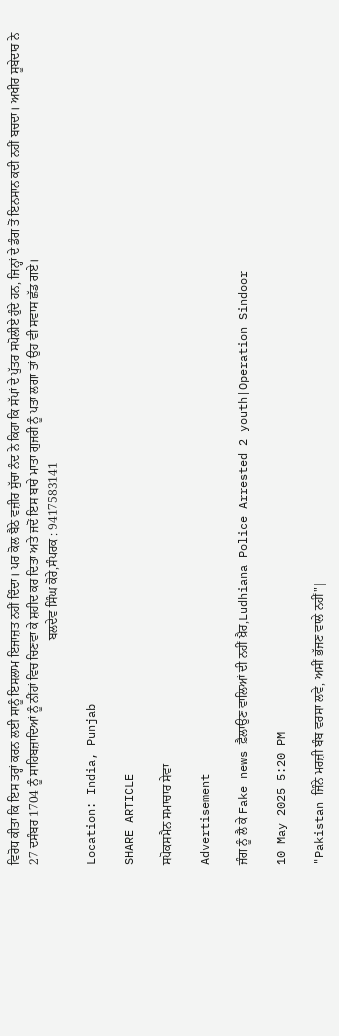ਵਿਰੋਧ ਕੀਤਾ ਕਿ ਇਸ ਤਰ੍ਹਾਂ ਕਰਨ ਲਈ ਸਾਨੂੰ ਇਸਲਾਮ ਇਜਾਜ਼ਤ ਨਹੀਂ ਦਿੰਦਾ। ਪਰ ਕੋਲ ਬੈਠੇ ਵਜ਼ੀਰ ਸੁੱਚਾ ਨੰਦ ਨੇ ਕਿਹਾ ਕਿ ਸੱਪਾਂ ਦੇ ਪੁੱਤਰ ਸਪੋਲੀਏ ਹੁੰਦੇ ਹਨ, ਜਿਨ੍ਹਾਂ ਦੇ ਡੰਗ ਤੋਂ ਇਨਸਾਨ ਕਦੀ ਨਹੀਂ ਬਚਦਾ। ਅਖੀਰ ਸੂਬੇਦਾਰ ਨੇ 27 ਦਸੰਬਰ 1704 ਨੂੰ ਸਾਹਿਬਜ਼ਾਦਿਆਂ ਨੂੰ ਨੀਂਹਾਂ ਵਿਚ ਚਿਣਵਾ ਕੇ ਸ਼ਹੀਦ ਕਰ ਦਿਤਾ ਅਤੇ ਜਦੋਂ ਇਸ ਬਾਰੇ ਮਾਤਾ ਗੁਜਰੀ ਨੂੰ ਪਤਾ ਲਗਾ ਤਾਂ ਉਹ ਵੀ ਸਵਾਸ ਛੱਡ ਗਏ।
                                                                        ਬਲਦੇਵ ਸਿੰਘ ਕੋਰੇ,ਸੰਪਰਕ : 9417583141

Location: India, Punjab

SHARE ARTICLE

ਸਪੋਕਸਮੈਨ ਸਮਾਚਾਰ ਸੇਵਾ

Advertisement

ਜੰਗ ਨੂੰ ਲੈ ਕੇ Fake news ਫ਼ੈਲਾਉਣ ਵਾਲਿਆਂ ਦੀ ਨਹੀਂ ਖ਼ੈਰ,Ludhiana Police Arrested 2 youth|Operation Sindoor

10 May 2025 5:20 PM

"Pakistan ਜਿੰਨੇ ਮਰਜ਼ੀ ਬੰਬ ਵਰਸਾ ਲਵੇ, ਅਸੀਂ ਭੱਜਣ ਵਾਲੇ ਨਹੀਂ"|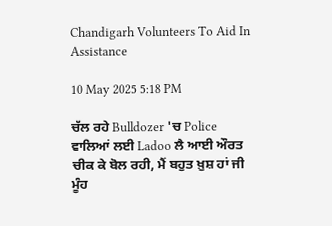Chandigarh Volunteers To Aid In Assistance

10 May 2025 5:18 PM

ਚੱਲ ਰਹੇ Bulldozer 'ਚ Police ਵਾਲਿਆਂ ਲਈ Ladoo ਲੈ ਆਈ ਔਰਤ ਚੀਕ ਕੇ ਬੋਲ ਰਹੀ, ਮੈਂ ਬਹੁਤ ਖ਼ੁਸ਼ ਹਾਂ ਜੀ ਮੂੰਹ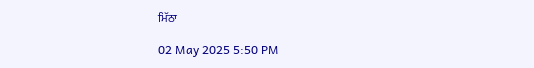ਮਿੱਠਾ

02 May 2025 5:50 PM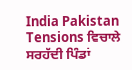India Pakistan Tensions ਵਿਚਾਲੇ ਸਰਹੱਦੀ ਪਿੰਡਾਂ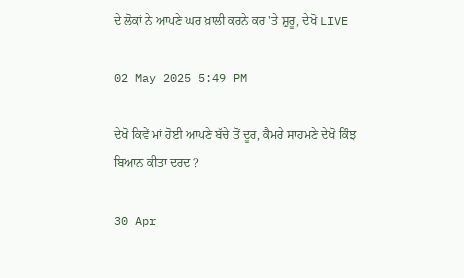ਦੇ ਲੋਕਾਂ ਨੇ ਆਪਣੇ ਘਰ ਖ਼ਾਲੀ ਕਰਨੇ ਕਰ 'ਤੇ ਸ਼ੁਰੂ, ਦੇਖੋ LIVE

02 May 2025 5:49 PM

ਦੇਖੋ ਕਿਵੇਂ ਮਾਂ ਹੋਈ ਆਪਣੇ ਬੱਚੇ ਤੋਂ ਦੂਰ, ਕੈਮਰੇ ਸਾਹਮਣੇ ਦੇਖੋ ਕਿੰਝ ਬਿਆਨ ਕੀਤਾ ਦਰਦ ?

30 Apr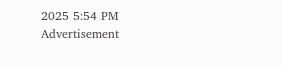2025 5:54 PM
Advertisement